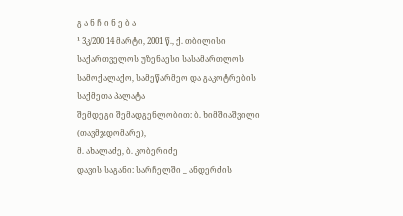გ ა ნ ჩ ი ნ ე ბ ა
¹ 3კ/200 14 მარტი, 2001 წ., ქ. თბილისი
საქართველოს უზენაესი სასამართლოს სამოქალაქო, სამეწარმეო და გაკოტრების საქმეთა პალატა
შემდეგი შემადგენლობით: ბ. ხიმშიაშვილი (თავმჯდომარე),
მ. ახალაძე, ბ. კობერიძე
დავის საგანი: სარჩელში _ ანდერძის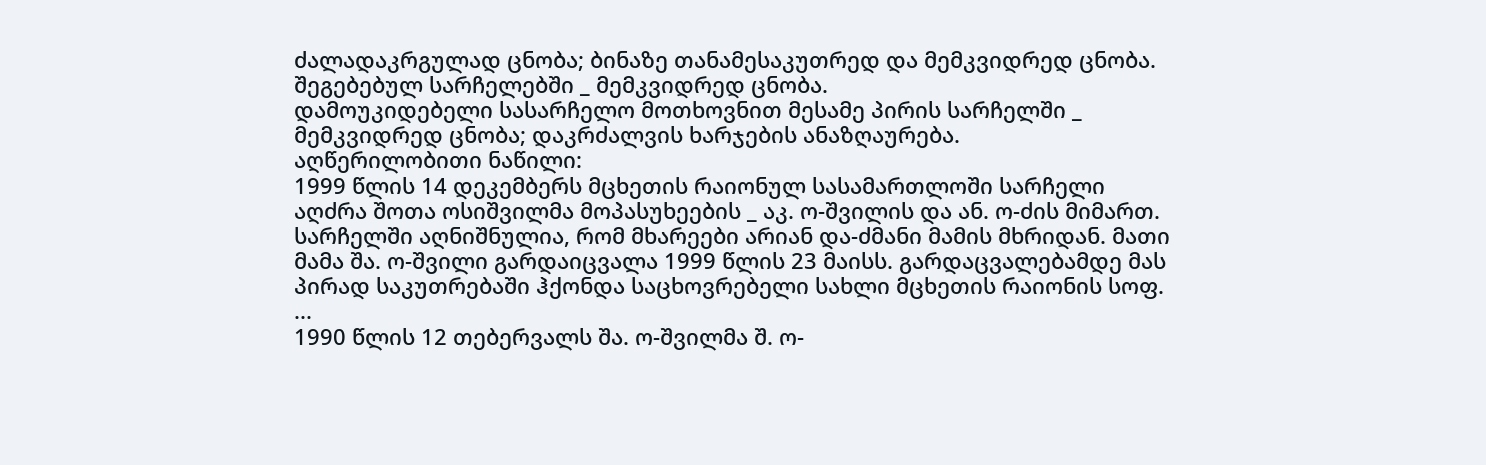ძალადაკრგულად ცნობა; ბინაზე თანამესაკუთრედ და მემკვიდრედ ცნობა.
შეგებებულ სარჩელებში _ მემკვიდრედ ცნობა.
დამოუკიდებელი სასარჩელო მოთხოვნით მესამე პირის სარჩელში _ მემკვიდრედ ცნობა; დაკრძალვის ხარჯების ანაზღაურება.
აღწერილობითი ნაწილი:
1999 წლის 14 დეკემბერს მცხეთის რაიონულ სასამართლოში სარჩელი აღძრა შოთა ოსიშვილმა მოპასუხეების _ აკ. ო-შვილის და ან. ო-ძის მიმართ.
სარჩელში აღნიშნულია, რომ მხარეები არიან და-ძმანი მამის მხრიდან. მათი მამა შა. ო-შვილი გარდაიცვალა 1999 წლის 23 მაისს. გარდაცვალებამდე მას პირად საკუთრებაში ჰქონდა საცხოვრებელი სახლი მცხეთის რაიონის სოფ. ...
1990 წლის 12 თებერვალს შა. ო-შვილმა შ. ო-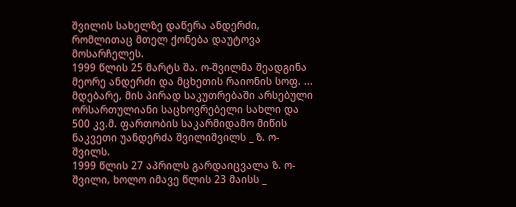შვილის სახელზე დაწერა ანდერძი, რომლითაც მთელ ქონება დაუტოვა მოსარჩელეს.
1999 წლის 25 მარტს შა. ო-შვილმა შეადგინა მეორე ანდერძი და მცხეთის რაიონის სოფ. ... მდებარე, მის პირად საკუთრებაში არსებული ორსართულიანი საცხოვრებელი სახლი და 500 კვ.მ. ფართობის საკარმიდამო მიწის ნაკვეთი უანდერძა შვილიშვილს _ ზ. ო-შვილს.
1999 წლის 27 აპრილს გარდაიცვალა ზ. ო-შვილი, ხოლო იმავე წლის 23 მაისს _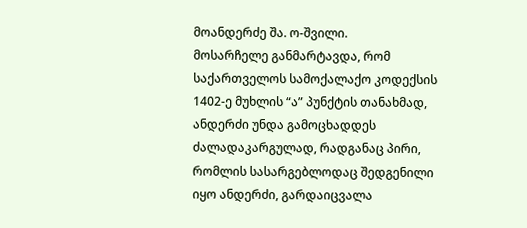მოანდერძე შა. ო-შვილი.
მოსარჩელე განმარტავდა, რომ საქართველოს სამოქალაქო კოდექსის 1402-ე მუხლის “ა” პუნქტის თანახმად, ანდერძი უნდა გამოცხადდეს ძალადაკარგულად, რადგანაც პირი, რომლის სასარგებლოდაც შედგენილი იყო ანდერძი, გარდაიცვალა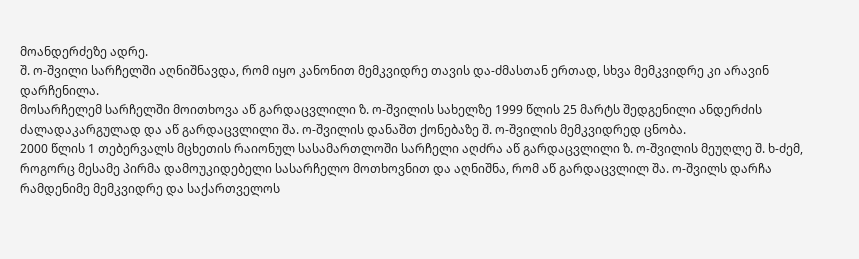მოანდერძეზე ადრე.
შ. ო-შვილი სარჩელში აღნიშნავდა, რომ იყო კანონით მემკვიდრე თავის და-ძმასთან ერთად, სხვა მემკვიდრე კი არავინ დარჩენილა.
მოსარჩელემ სარჩელში მოითხოვა აწ გარდაცვლილი ზ. ო-შვილის სახელზე 1999 წლის 25 მარტს შედგენილი ანდერძის ძალადაკარგულად და აწ გარდაცვლილი შა. ო-შვილის დანაშთ ქონებაზე შ. ო-შვილის მემკვიდრედ ცნობა.
2000 წლის 1 თებერვალს მცხეთის რაიონულ სასამართლოში სარჩელი აღძრა აწ გარდაცვლილი ზ. ო-შვილის მეუღლე შ. ხ-ძემ, როგორც მესამე პირმა დამოუკიდებელი სასარჩელო მოთხოვნით და აღნიშნა, რომ აწ გარდაცვლილ შა. ო-შვილს დარჩა რამდენიმე მემკვიდრე და საქართველოს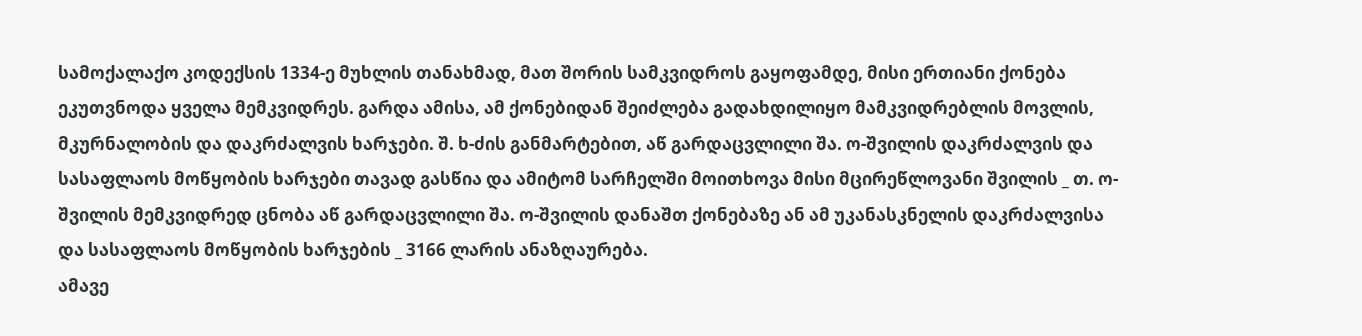სამოქალაქო კოდექსის 1334-ე მუხლის თანახმად, მათ შორის სამკვიდროს გაყოფამდე, მისი ერთიანი ქონება ეკუთვნოდა ყველა მემკვიდრეს. გარდა ამისა, ამ ქონებიდან შეიძლება გადახდილიყო მამკვიდრებლის მოვლის, მკურნალობის და დაკრძალვის ხარჯები. შ. ხ-ძის განმარტებით, აწ გარდაცვლილი შა. ო-შვილის დაკრძალვის და სასაფლაოს მოწყობის ხარჯები თავად გასწია და ამიტომ სარჩელში მოითხოვა მისი მცირეწლოვანი შვილის _ თ. ო-შვილის მემკვიდრედ ცნობა აწ გარდაცვლილი შა. ო-შვილის დანაშთ ქონებაზე ან ამ უკანასკნელის დაკრძალვისა და სასაფლაოს მოწყობის ხარჯების _ 3166 ლარის ანაზღაურება.
ამავე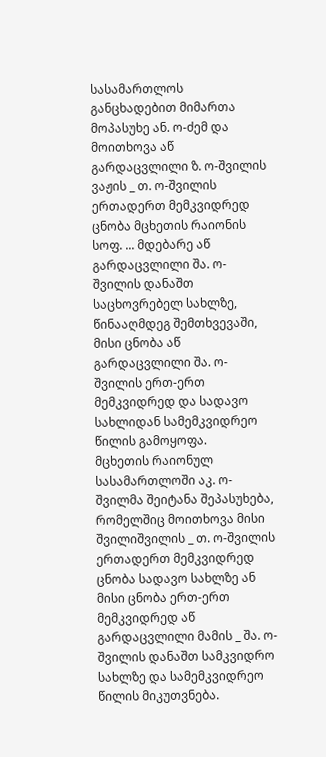სასამართლოს განცხადებით მიმართა მოპასუხე ან. ო-ძემ და მოითხოვა აწ გარდაცვლილი ზ. ო-შვილის ვაჟის _ თ. ო-შვილის ერთადერთ მემკვიდრედ ცნობა მცხეთის რაიონის სოფ. ... მდებარე აწ გარდაცვლილი შა. ო-შვილის დანაშთ საცხოვრებელ სახლზე, წინააღმდეგ შემთხვევაში, მისი ცნობა აწ გარდაცვლილი შა. ო-შვილის ერთ-ერთ მემკვიდრედ და სადავო სახლიდან სამემკვიდრეო წილის გამოყოფა.
მცხეთის რაიონულ სასამართლოში აკ. ო-შვილმა შეიტანა შეპასუხება, რომელშიც მოითხოვა მისი შვილიშვილის _ თ. ო-შვილის ერთადერთ მემკვიდრედ ცნობა სადავო სახლზე ან მისი ცნობა ერთ-ერთ მემკვიდრედ აწ გარდაცვლილი მამის _ შა. ო-შვილის დანაშთ სამკვიდრო სახლზე და სამემკვიდრეო წილის მიკუთვნება.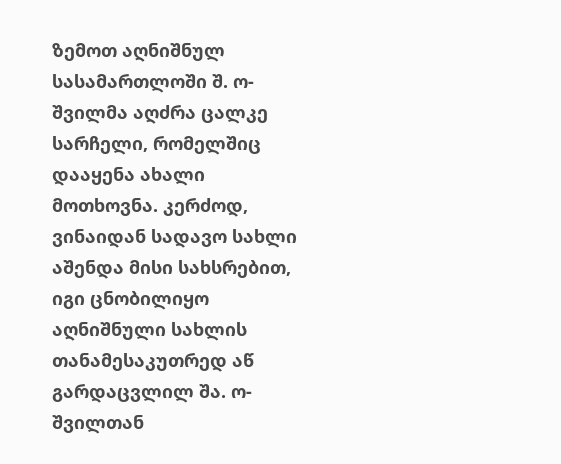ზემოთ აღნიშნულ სასამართლოში შ. ო-შვილმა აღძრა ცალკე სარჩელი, რომელშიც დააყენა ახალი მოთხოვნა. კერძოდ, ვინაიდან სადავო სახლი აშენდა მისი სახსრებით, იგი ცნობილიყო აღნიშნული სახლის თანამესაკუთრედ აწ გარდაცვლილ შა. ო-შვილთან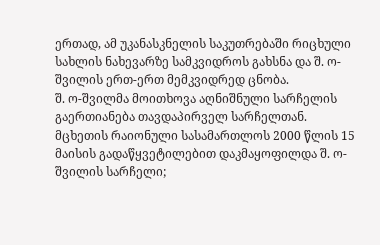ერთად, ამ უკანასკნელის საკუთრებაში რიცხული სახლის ნახევარზე სამკვიდროს გახსნა და შ. ო-შვილის ერთ-ერთ მემკვიდრედ ცნობა.
შ. ო-შვილმა მოითხოვა აღნიშნული სარჩელის გაერთიანება თავდაპირველ სარჩელთან.
მცხეთის რაიონული სასამართლოს 2000 წლის 15 მაისის გადაწყვეტილებით დაკმაყოფილდა შ. ო-შვილის სარჩელი;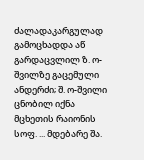ძალადაკარგულად გამოცხადდა აწ გარდაცვლილ ზ. ო-შვილზე გაცემული ანდერძი; შ. ო-შვილი ცნობილ იქნა მცხეთის რაიონის სოფ. ... მდებარე შა.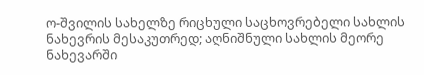ო-შვილის სახელზე რიცხული საცხოვრებელი სახლის ნახევრის მესაკუთრედ; აღნიშნული სახლის მეორე ნახევარში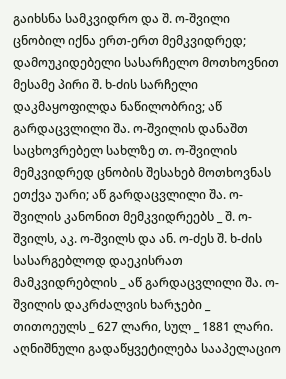გაიხსნა სამკვიდრო და შ. ო-შვილი ცნობილ იქნა ერთ-ერთ მემკვიდრედ; დამოუკიდებელი სასარჩელო მოთხოვნით მესამე პირი შ. ხ-ძის სარჩელი დაკმაყოფილდა ნაწილობრივ; აწ გარდაცვლილი შა. ო-შვილის დანაშთ საცხოვრებელ სახლზე თ. ო-შვილის მემკვიდრედ ცნობის შესახებ მოთხოვნას ეთქვა უარი; აწ გარდაცვლილი შა. ო-შვილის კანონით მემკვიდრეებს _ შ. ო-შვილს, აკ. ო-შვილს და ან. ო-ძეს შ. ხ-ძის სასარგებლოდ დაეკისრათ მამკვიდრებლის _ აწ გარდაცვლილი შა. ო-შვილის დაკრძალვის ხარჯები _ თითოეულს _ 627 ლარი, სულ _ 1881 ლარი.
აღნიშნული გადაწყვეტილება სააპელაციო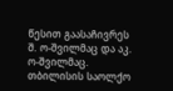წესით გაასაჩივრეს შ. ო-შვილმაც და აკ. ო-შვილმაც.
თბილისის საოლქო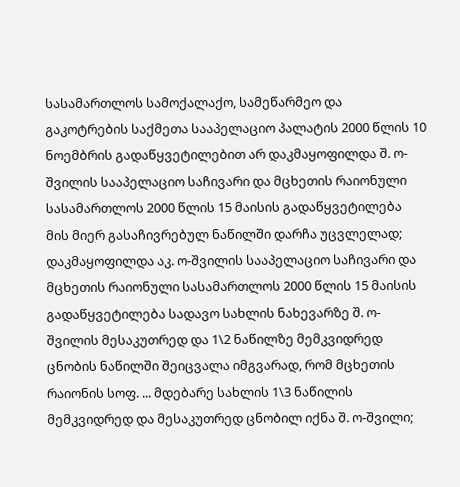სასამართლოს სამოქალაქო, სამეწარმეო და გაკოტრების საქმეთა სააპელაციო პალატის 2000 წლის 10 ნოემბრის გადაწყვეტილებით არ დაკმაყოფილდა შ. ო-შვილის სააპელაციო საჩივარი და მცხეთის რაიონული სასამართლოს 2000 წლის 15 მაისის გადაწყვეტილება მის მიერ გასაჩივრებულ ნაწილში დარჩა უცვლელად; დაკმაყოფილდა აკ. ო-შვილის სააპელაციო საჩივარი და მცხეთის რაიონული სასამართლოს 2000 წლის 15 მაისის გადაწყვეტილება სადავო სახლის ნახევარზე შ. ო-შვილის მესაკუთრედ და 1\2 ნაწილზე მემკვიდრედ ცნობის ნაწილში შეიცვალა იმგვარად, რომ მცხეთის რაიონის სოფ. ... მდებარე სახლის 1\3 ნაწილის მემკვიდრედ და მესაკუთრედ ცნობილ იქნა შ. ო-შვილი;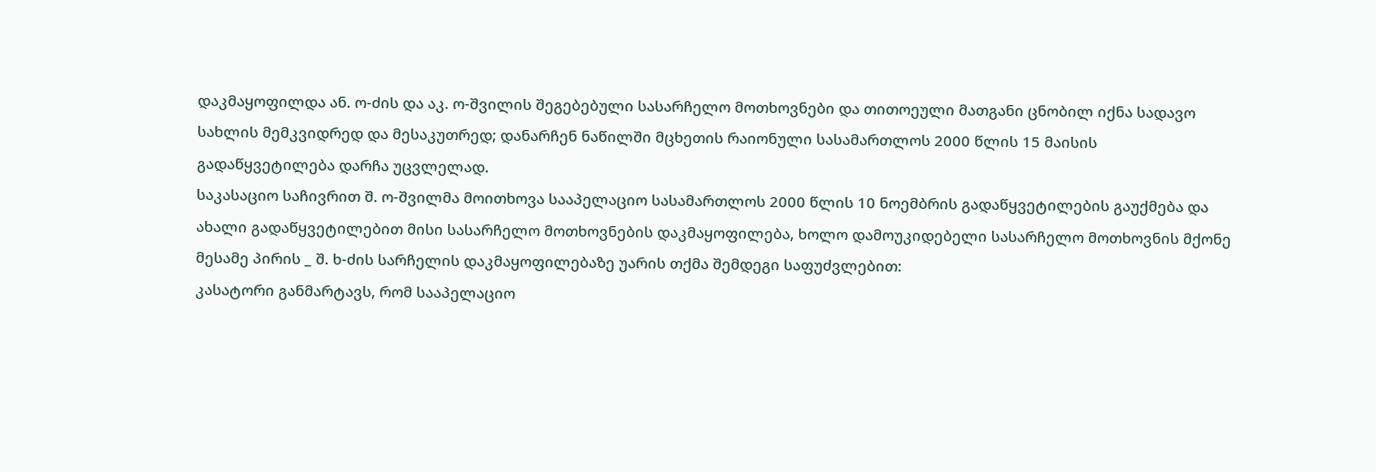დაკმაყოფილდა ან. ო-ძის და აკ. ო-შვილის შეგებებული სასარჩელო მოთხოვნები და თითოეული მათგანი ცნობილ იქნა სადავო სახლის მემკვიდრედ და მესაკუთრედ; დანარჩენ ნაწილში მცხეთის რაიონული სასამართლოს 2000 წლის 15 მაისის გადაწყვეტილება დარჩა უცვლელად.
საკასაციო საჩივრით შ. ო-შვილმა მოითხოვა სააპელაციო სასამართლოს 2000 წლის 10 ნოემბრის გადაწყვეტილების გაუქმება და ახალი გადაწყვეტილებით მისი სასარჩელო მოთხოვნების დაკმაყოფილება, ხოლო დამოუკიდებელი სასარჩელო მოთხოვნის მქონე მესამე პირის _ შ. ხ-ძის სარჩელის დაკმაყოფილებაზე უარის თქმა შემდეგი საფუძვლებით:
კასატორი განმარტავს, რომ სააპელაციო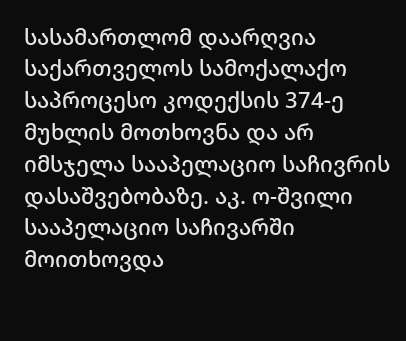სასამართლომ დაარღვია საქართველოს სამოქალაქო საპროცესო კოდექსის 374-ე მუხლის მოთხოვნა და არ იმსჯელა სააპელაციო საჩივრის დასაშვებობაზე. აკ. ო-შვილი სააპელაციო საჩივარში მოითხოვდა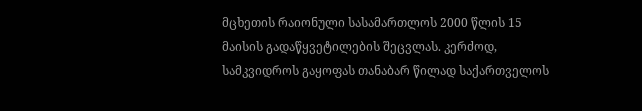მცხეთის რაიონული სასამართლოს 2000 წლის 15 მაისის გადაწყვეტილების შეცვლას. კერძოდ, სამკვიდროს გაყოფას თანაბარ წილად საქართველოს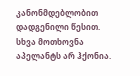კანონმდებლობით დადგენილი წესით. სხვა მოთხოვნა აპელანტს არ ჰქონია.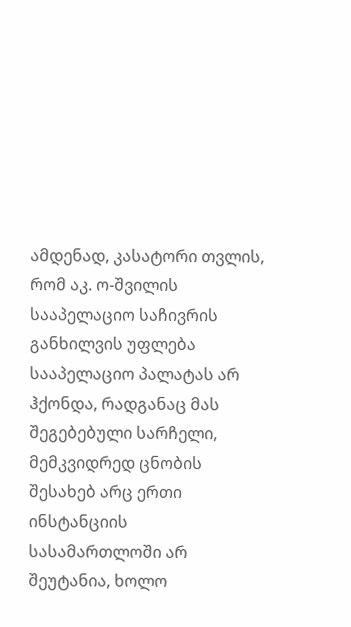ამდენად, კასატორი თვლის, რომ აკ. ო-შვილის სააპელაციო საჩივრის განხილვის უფლება სააპელაციო პალატას არ ჰქონდა, რადგანაც მას შეგებებული სარჩელი, მემკვიდრედ ცნობის შესახებ არც ერთი ინსტანციის სასამართლოში არ შეუტანია, ხოლო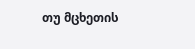თუ მცხეთის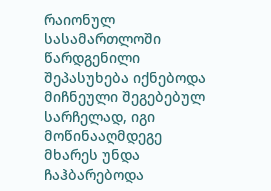რაიონულ სასამართლოში წარდგენილი შეპასუხება იქნებოდა მიჩნეული შეგებებულ სარჩელად, იგი მოწინააღმდეგე მხარეს უნდა ჩაჰბარებოდა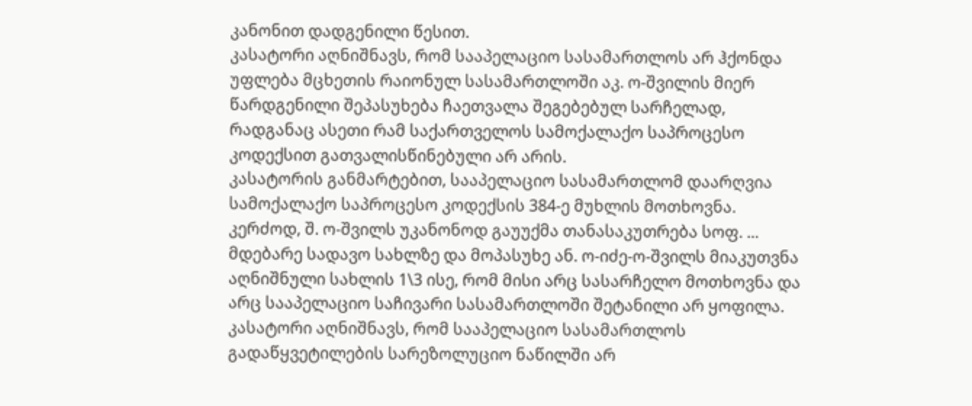კანონით დადგენილი წესით.
კასატორი აღნიშნავს, რომ სააპელაციო სასამართლოს არ ჰქონდა უფლება მცხეთის რაიონულ სასამართლოში აკ. ო-შვილის მიერ წარდგენილი შეპასუხება ჩაეთვალა შეგებებულ სარჩელად, რადგანაც ასეთი რამ საქართველოს სამოქალაქო საპროცესო კოდექსით გათვალისწინებული არ არის.
კასატორის განმარტებით, სააპელაციო სასამართლომ დაარღვია სამოქალაქო საპროცესო კოდექსის 384-ე მუხლის მოთხოვნა. კერძოდ, შ. ო-შვილს უკანონოდ გაუუქმა თანასაკუთრება სოფ. ... მდებარე სადავო სახლზე და მოპასუხე ან. ო-იძე-ო-შვილს მიაკუთვნა აღნიშნული სახლის 1\3 ისე, რომ მისი არც სასარჩელო მოთხოვნა და არც სააპელაციო საჩივარი სასამართლოში შეტანილი არ ყოფილა.
კასატორი აღნიშნავს, რომ სააპელაციო სასამართლოს გადაწყვეტილების სარეზოლუციო ნაწილში არ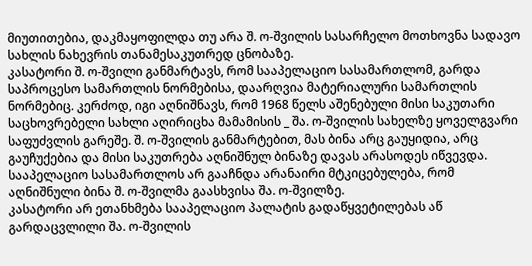მიუთითებია, დაკმაყოფილდა თუ არა შ. ო-შვილის სასარჩელო მოთხოვნა სადავო სახლის ნახევრის თანამესაკუთრედ ცნობაზე.
კასატორი შ. ო-შვილი განმარტავს, რომ სააპელაციო სასამართლომ, გარდა საპროცესო სამართლის ნორმებისა, დაარღვია მატერიალური სამართლის ნორმებიც. კერძოდ, იგი აღნიშნავს, რომ 1968 წელს აშენებული მისი საკუთარი საცხოვრებელი სახლი აღირიცხა მამამისის _ შა. ო-შვილის სახელზე ყოველგვარი საფუძვლის გარეშე. შ. ო-შვილის განმარტებით, მას ბინა არც გაუყიდია, არც გაუჩუქებია და მისი საკუთრება აღნიშნულ ბინაზე დავას არასოდეს იწვევდა. სააპელაციო სასამართლოს არ გააჩნდა არანაირი მტკიცებულება, რომ აღნიშნული ბინა შ. ო-შვილმა გაასხვისა შა. ო-შვილზე.
კასატორი არ ეთანხმება სააპელაციო პალატის გადაწყვეტილებას აწ გარდაცვლილი შა. ო-შვილის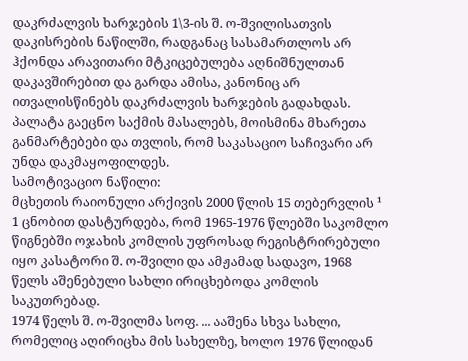დაკრძალვის ხარჯების 1\3-ის შ. ო-შვილისათვის დაკისრების ნაწილში, რადგანაც სასამართლოს არ ჰქონდა არავითარი მტკიცებულება აღნიშნულთან დაკავშირებით და გარდა ამისა, კანონიც არ ითვალისწინებს დაკრძალვის ხარჯების გადახდას.
პალატა გაეცნო საქმის მასალებს, მოისმინა მხარეთა განმარტებები და თვლის, რომ საკასაციო საჩივარი არ უნდა დაკმაყოფილდეს.
სამოტივაციო ნაწილი:
მცხეთის რაიონული არქივის 2000 წლის 15 თებერვლის ¹ 1 ცნობით დასტურდება, რომ 1965-1976 წლებში საკომლო წიგნებში ოჯახის კომლის უფროსად რეგისტრირებული იყო კასატორი შ. ო-შვილი და ამჟამად სადავო, 1968 წელს აშენებული სახლი ირიცხებოდა კომლის საკუთრებად.
1974 წელს შ. ო-შვილმა სოფ. ... ააშენა სხვა სახლი, რომელიც აღირიცხა მის სახელზე, ხოლო 1976 წლიდან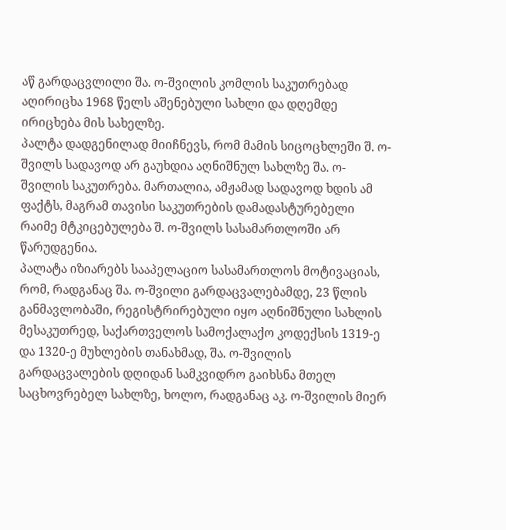აწ გარდაცვლილი შა. ო-შვილის კომლის საკუთრებად აღირიცხა 1968 წელს აშენებული სახლი და დღემდე ირიცხება მის სახელზე.
პალტა დადგენილად მიიჩნევს, რომ მამის სიცოცხლეში შ. ო-შვილს სადავოდ არ გაუხდია აღნიშნულ სახლზე შა. ო-შვილის საკუთრება. მართალია, ამჟამად სადავოდ ხდის ამ ფაქტს, მაგრამ თავისი საკუთრების დამადასტურებელი რაიმე მტკიცებულება შ. ო-შვილს სასამართლოში არ წარუდგენია.
პალატა იზიარებს სააპელაციო სასამართლოს მოტივაციას, რომ, რადგანაც შა. ო-შვილი გარდაცვალებამდე, 23 წლის განმავლობაში, რეგისტრირებული იყო აღნიშნული სახლის მესაკუთრედ, საქართველოს სამოქალაქო კოდექსის 1319-ე და 1320-ე მუხლების თანახმად, შა. ო-შვილის გარდაცვალების დღიდან სამკვიდრო გაიხსნა მთელ საცხოვრებელ სახლზე, ხოლო, რადგანაც აკ. ო-შვილის მიერ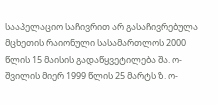სააპელაციო საჩივრით არ გასაჩივრებულა მცხეთის რაიონული სასამართლოს 2000 წლის 15 მაისის გადაწყვეტილება შა. ო-შვილის მიერ 1999 წლის 25 მარტს ზ. ო-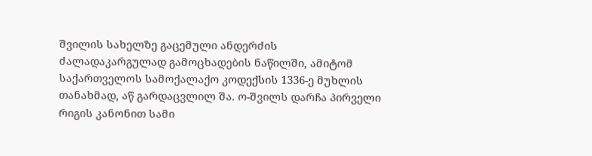შვილის სახელზე გაცემული ანდერძის ძალადაკარგულად გამოცხადების ნაწილში, ამიტომ საქართველოს სამოქალაქო კოდექსის 1336-ე მუხლის თანახმად, აწ გარდაცვლილ შა. ო-შვილს დარჩა პირველი რიგის კანონით სამი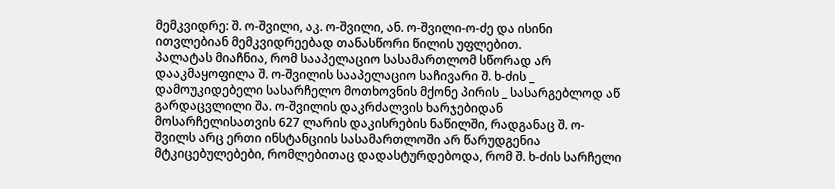მემკვიდრე: შ. ო-შვილი, აკ. ო-შვილი, ან. ო-შვილი-ო-ძე და ისინი ითვლებიან მემკვიდრეებად თანასწორი წილის უფლებით.
პალატას მიაჩნია, რომ სააპელაციო სასამართლომ სწორად არ დააკმაყოფილა შ. ო-შვილის სააპელაციო საჩივარი შ. ხ-ძის _ დამოუკიდებელი სასარჩელო მოთხოვნის მქონე პირის _ სასარგებლოდ აწ გარდაცვლილი შა. ო-შვილის დაკრძალვის ხარჯებიდან მოსარჩელისათვის 627 ლარის დაკისრების ნაწილში, რადგანაც შ. ო-შვილს არც ერთი ინსტანციის სასამართლოში არ წარუდგენია მტკიცებულებები, რომლებითაც დადასტურდებოდა, რომ შ. ხ-ძის სარჩელი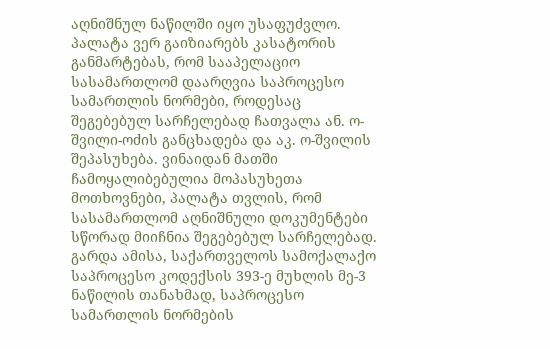აღნიშნულ ნაწილში იყო უსაფუძვლო.
პალატა ვერ გაიზიარებს კასატორის განმარტებას, რომ სააპელაციო სასამართლომ დაარღვია საპროცესო სამართლის ნორმები, როდესაც შეგებებულ სარჩელებად ჩათვალა ან. ო-შვილი-ოძის განცხადება და აკ. ო-შვილის შეპასუხება. ვინაიდან მათში ჩამოყალიბებულია მოპასუხეთა მოთხოვნები, პალატა თვლის, რომ სასამართლომ აღნიშნული დოკუმენტები სწორად მიიჩნია შეგებებულ სარჩელებად.
გარდა ამისა, საქართველოს სამოქალაქო საპროცესო კოდექსის 393-ე მუხლის მე-3 ნაწილის თანახმად, საპროცესო სამართლის ნორმების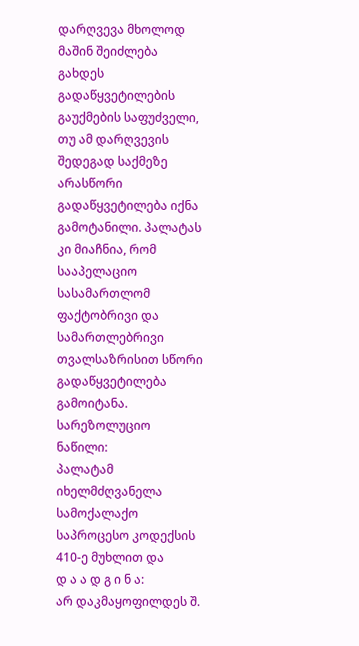დარღვევა მხოლოდ მაშინ შეიძლება გახდეს გადაწყვეტილების გაუქმების საფუძველი, თუ ამ დარღვევის შედეგად საქმეზე არასწორი გადაწყვეტილება იქნა გამოტანილი. პალატას კი მიაჩნია, რომ სააპელაციო სასამართლომ ფაქტობრივი და სამართლებრივი თვალსაზრისით სწორი გადაწყვეტილება გამოიტანა.
სარეზოლუციო ნაწილი:
პალატამ იხელმძღვანელა სამოქალაქო საპროცესო კოდექსის 410-ე მუხლით და
დ ა ა დ გ ი ნ ა:
არ დაკმაყოფილდეს შ.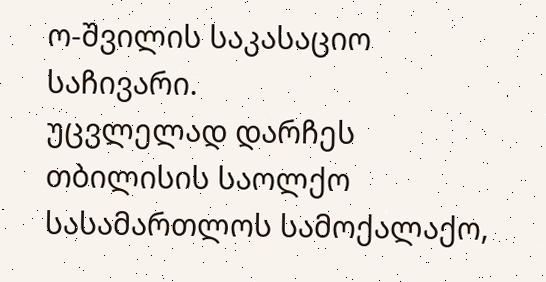ო-შვილის საკასაციო საჩივარი.
უცვლელად დარჩეს თბილისის საოლქო სასამართლოს სამოქალაქო,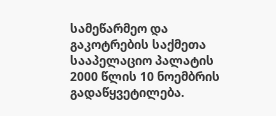სამეწარმეო და გაკოტრების საქმეთა სააპელაციო პალატის 2000 წლის 10 ნოემბრის გადაწყვეტილება.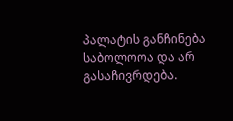პალატის განჩინება საბოლოოა და არ გასაჩივრდება.